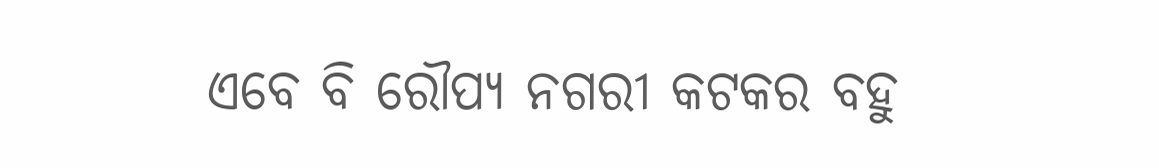ଏବେ ବି ରୌପ୍ୟ ନଗରୀ କଟକର ବହୁ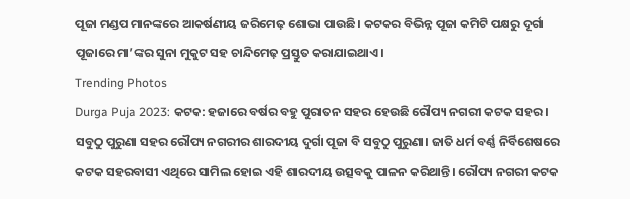ପୂଜା ମଣ୍ଡପ ମାନଙ୍କରେ ଆକର୍ଷଣୀୟ ଜରିମେଢ଼ ଶୋଭା ପାଉଛି। କଟକର ବିଭିନ୍ନ ପୂଜା କମିଟି ପକ୍ଷରୁ ଦୂର୍ଗା ପୂଜାରେ ମା’ଙ୍କର ସୁନା ମୁକୁଟ ସହ ଚାନ୍ଦିମେଢ଼ ପ୍ରସ୍ତୁତ କରାଯାଇଥାଏ।
Trending Photos
Durga Puja 2023: କଟକ: ହଜାରେ ବର୍ଷର ବହୁ ପୁରାତନ ସହର ହେଉଛି ରୌପ୍ୟ ନଗରୀ କଟକ ସହର। ସବୁଠୁ ପୁରୁଣା ସହର ରୌପ୍ୟ ନଗରୀର ଶାରଦୀୟ ଦୁର୍ଗା ପୂଜା ବି ସବୁଠୁ ପୁରୁଣା। ଜାତି ଧର୍ମ ବର୍ଣ୍ଣ ନିର୍ବିଶେଷରେ କଟକ ସହରବାସୀ ଏଥିରେ ସାମିଲ ହୋଇ ଏହି ଶାରଦୀୟ ଉତ୍ସବକୁ ପାଳନ କରିଥାନ୍ତି। ରୌପ୍ୟ ନଗରୀ କଟକ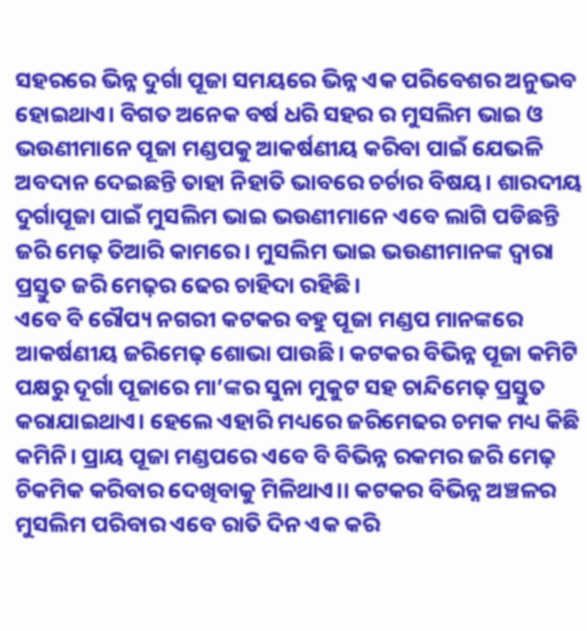ସହରରେ ଭିନ୍ନ ଦୁର୍ଗା ପୂଜା ସମୟରେ ଭିନ୍ନ ଏକ ପରିବେଶର ଅନୁଭବ ହୋଇଥାଏ। ବିଗତ ଅନେକ ବର୍ଷ ଧରି ସହର ର ମୁସଲିମ ଭାଇ ଓ ଭଉଣୀମାନେ ପୂଜା ମଣ୍ଡପକୁ ଆକର୍ଷଣୀୟ କରିବା ପାଇଁ ଯେଭଳି ଅବଦାନ ଦେଇଛନ୍ତି ତାହା ନିହାତି ଭାବରେ ଚର୍ଚାର ବିଷୟ। ଶାରଦୀୟ ଦୁର୍ଗାପୂଜା ପାଇଁ ମୁସଲିମ ଭାଇ ଭଉଣୀମାନେ ଏବେ ଲାଗି ପଡିଛନ୍ତି ଜରି ମେଢ଼ ତିଆରି କାମରେ। ମୁସଲିମ ଭାଇ ଭଉଣୀମାନଙ୍କ ଦ୍ବାରା ପ୍ରସ୍ତୁତ ଜରି ମେଢ଼ର ଢେର ଚାହିଦା ରହିଛି।
ଏବେ ବି ରୌପ୍ୟ ନଗରୀ କଟକର ବହୁ ପୂଜା ମଣ୍ଡପ ମାନଙ୍କରେ ଆକର୍ଷଣୀୟ ଜରିମେଢ଼ ଶୋଭା ପାଉଛି। କଟକର ବିଭିନ୍ନ ପୂଜା କମିଟି ପକ୍ଷରୁ ଦୂର୍ଗା ପୂଜାରେ ମା’ଙ୍କର ସୁନା ମୁକୁଟ ସହ ଚାନ୍ଦିମେଢ଼ ପ୍ରସ୍ତୁତ କରାଯାଇଥାଏ। ହେଲେ ଏହାରି ମଧ୍ୟରେ ଜରିମେଢର ଚମକ ମଧ୍ୟ କିଛି କମିନି। ପ୍ରାୟ ପୂଜା ମଣ୍ଡପରେ ଏବେ ବି ବିଭିନ୍ନ ରକମର ଜରି ମେଢ଼ ଚିକମିକ କରିବାର ଦେଖିବାକୁ ମିଳିଥାଏ।। କଟକର ବିଭିନ୍ନ ଅଞ୍ଚଳର ମୁସଲିମ ପରିବାର ଏବେ ରାତି ଦିନ ଏକ କରି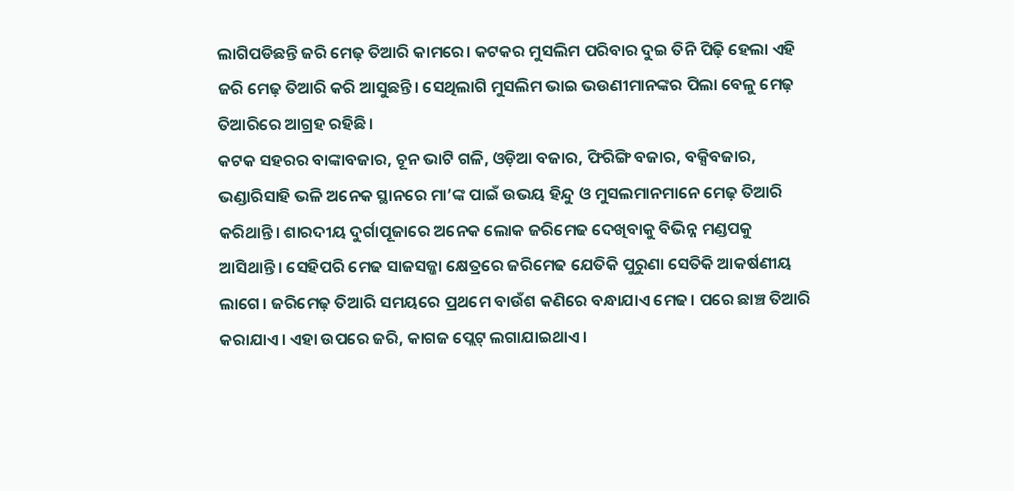ଲାଗିପଡିଛନ୍ତି ଜରି ମେଢ଼ ତିଆରି କାମରେ। କଟକର ମୁସଲିମ ପରିବାର ଦୁଇ ତିନି ପିଢ଼ି ହେଲା ଏହି ଜରି ମେଢ଼ ତିଆରି କରି ଆସୁଛନ୍ତି। ସେଥିଲାଗି ମୁସଲିମ ଭାଇ ଭଉଣୀମାନଙ୍କର ପିଲା ବେଳୁ ମେଢ଼ ତିଆରିରେ ଆଗ୍ରହ ରହିଛି।
କଟକ ସହରର ବାଙ୍କାବଜାର, ଚୂନ ଭାଟି ଗଳି, ଓଡ଼ିଆ ବଜାର, ଫିରିଙ୍ଗି ବଜାର, ବକ୍ସିବଜାର, ଭଣ୍ଡାରିସାହି ଭଳି ଅନେକ ସ୍ଥାନରେ ମା’ଙ୍କ ପାଇଁ ଉଭୟ ହିନ୍ଦୁ ଓ ମୁସଲମାନମାନେ ମେଢ଼ ତିଆରି କରିଥାନ୍ତି। ଶାରଦୀୟ ଦୁର୍ଗାପୂଜାରେ ଅନେକ ଲୋକ ଜରିମେଢ ଦେଖିବାକୁ ବିଭିନ୍ନ ମଣ୍ଡପକୁ ଆସିଥାନ୍ତି। ସେହିପରି ମେଢ ସାଜସଜ୍ଜା କ୍ଷେତ୍ରରେ ଜରିମେଢ ଯେତିକି ପୁରୁଣା ସେତିକି ଆକର୍ଷଣୀୟ ଲାଗେ। ଜରିମେଢ଼ ତିଆରି ସମୟରେ ପ୍ରଥମେ ବାଉଁଶ କଣିରେ ବନ୍ଧାଯାଏ ମେଢ। ପରେ ଛାଞ୍ଚ ତିଆରି କରାଯାଏ। ଏହା ଉପରେ ଜରି, କାଗଜ ପ୍ଲେଟ୍ ଲଗାଯାଇଥାଏ।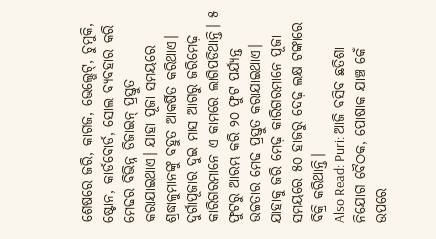ଶେଷରେ ଜରି, କାଗଜ, ଭେଲ୍ଭେଟ୍, ଚୁମୁକି, ଷ୍ଟୋନ, କାର୍ଡବୋର୍ଡ, ସୋଲ ବ୍ୟବହାର କରି ମେଢର ବିଭିନ୍ନ ଡିଜାଇନ୍ ପ୍ରସ୍ତୁତ କରାଯାଇଥାଏ। ଯାହା ପୂଜା ସମୟରେ ଶ୍ରଦ୍ଧାଳୁମାନଙ୍କୁ ବହୁତ ଆକର୍ଷିତ କରିଥାଏ। ଦୁର୍ଗାପୂଜାର ଦୁଇ ମାସ ଆଗରୁ ଜରିମେଢ଼ କାରିଗରମାନେ ଏ କାମରେ ଲାଗିପଡିଥାନ୍ତି। ୫ ଫୁଟରୁ ଆରମ୍ଭ କରି ୨୦ ଫୁଟ ପର୍ଯ୍ୟନ୍ତ ଉଚ୍ଚତାର ମେଢ ପ୍ରସ୍ତୁତ କରାଯାଇଥାଏ। ଯାହାକୁ ଜରି ମେଢ଼ କାରିଗରମାନେ ପୂଜା ସମୟରେ ୫୦ ହାଜରୁ ଦେଢ଼ ଲକ୍ଷ ଟଙ୍କାରେ ବିକ୍ରି କରିଥାନ୍ତି।
Also Read: Puri: ଆଜି ବସିବ ଛତିଶା ନିଯୋଗ ବୈଠକ, ପୋଷାକ ଯାଞ୍ଚ କେଁ ଉପରେ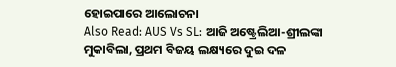ହୋଇପାରେ ଆଲୋଚନା
Also Read: AUS Vs SL: ଆଜି ଅଷ୍ଟ୍ରେଲିଆ-ଶ୍ରୀଲଙ୍କା ମୁକାବିଲା, ପ୍ରଥମ ବିଜୟ ଲକ୍ଷ୍ୟରେ ଦୁଇ ଦଳ